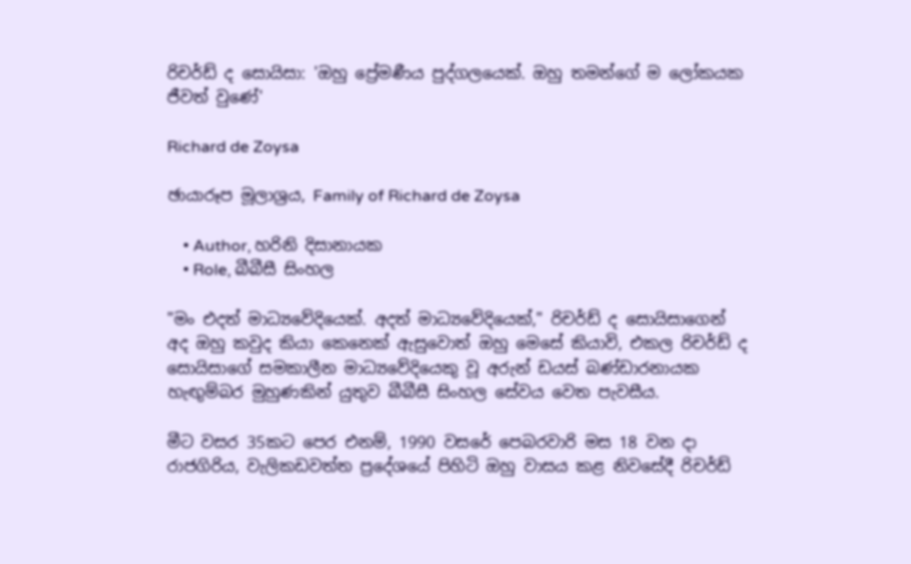රිචර්ඩ් ද සොයිසා: 'ඔහු ප්‍රේමණීය පුද්ගලයෙක්. ඔහු තමන්ගේ ම ලෝකයක ජීවත් වුණේ'

Richard de Zoysa

ඡායාරූප මූලාශ්‍රය, Family of Richard de Zoysa

    • Author, හරිනි දිසානායක
    • Role, බීබීසී සිංහල

"මං එදත් මාධ්‍යවේදියෙක්. අදත් මාධ්‍යවේදියෙක්," රිචර්ඩ් ද සොයිසාගෙන් අද ඔහු කවුද කියා කෙනෙක් ඇසුවොත් ඔහු මෙසේ කියාවි, එකල රිචර්ඩ් ද සොයිසාගේ සමකාලීන මාධ්‍යවේදියෙකු වූ අරුන් ඩයස් බණ්ඩාරනායක හැඟුම්බර මුහුණකින් යුතුව බීබීසී සිංහල සේවය වෙත පැවසීය.

මීට වසර 35කට පෙර එනම්, 1990 වසරේ පෙබරවාරි මස 18 වන දා රාජගිරිය, වැලිකඩවත්ත ප්‍රදේශයේ පිහිටි ඔහු වාසය කළ නිවසේදී රිචර්ඩ්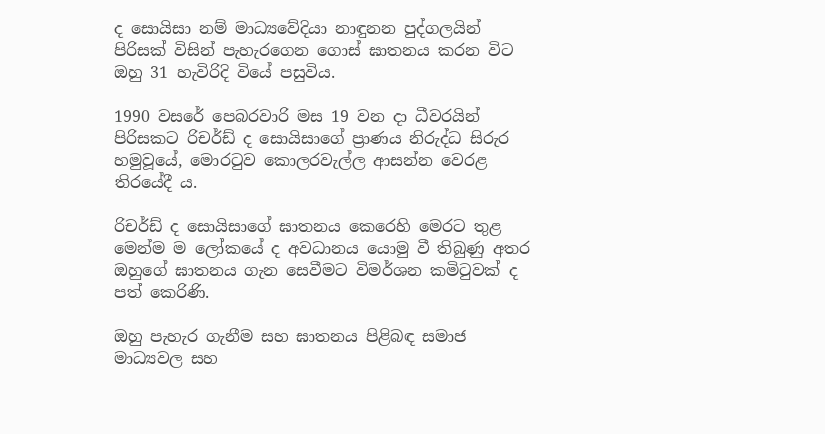ද සොයිසා නම් මාධ්‍යවේදියා නාඳුනන පුද්ගලයින් පිරිසක් විසින් පැහැරගෙන ගොස් ඝාතනය කරන විට ඔහු 31 හැවිරිදි වියේ පසුවිය.

1990 වසරේ පෙබරවාරි මස 19 වන දා ධීවරයින් පිරිසකට රිචර්ඩ් ද සොයිසාගේ ප්‍රාණය නිරුද්ධ සිරුර හමුවූයේ, මොරටුව කොලරවැල්ල ආසන්න වෙරළ තිරයේදී ය.

රිචර්ඩ් ද සොයිසාගේ ඝාතනය කෙරෙහි මෙරට තුළ මෙන්ම ම ලෝකයේ ද අවධානය යොමු වී තිබුණු අතර ඔහුගේ ඝාතනය ගැන සෙවීමට විමර්ශන කමිටුවක් ද පත් කෙරිණි.

ඔහු පැහැර ගැනීම සහ ඝාතනය පිළිබඳ සමාජ මාධ්‍යවල සහ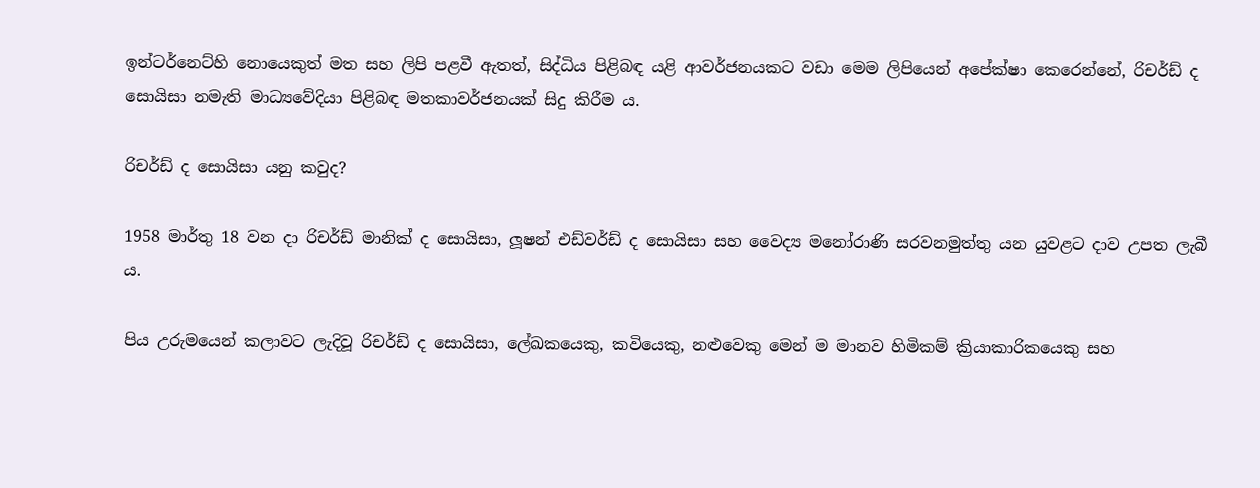ඉන්ටර්නෙට්හි නොයෙකුත් මත සහ ලිපි පළවී ඇතත්, සිද්ධිය පිළිබඳ යළි ආවර්ජනයකට වඩා මෙම ලිපියෙන් අපේක්ෂා කෙරෙන්නේ, රිචර්ඩ් ද සොයිසා නමැති මාධ්‍යවේදියා පිළිබඳ මතකාවර්ජනයක් සිදු කිරීම ය.

රිචර්ඩ් ද සොයිසා යනු කවුද?

1958 මාර්තු 18 වන දා රිචර්ඩ් මානික් ද සොයිසා, ලූෂන් එඩ්වර්ඩ් ද සොයිසා සහ වෛද්‍ය මනෝරාණි සරවනමුත්තු යන යුවළට දාව උපත ලැබී ය.

පිය උරුමයෙන් කලාවට ලැදිවූ රිචර්ඩ් ද සොයිසා, ලේඛකයෙකු, කවියෙකු, නළුවෙකු මෙන් ම මානව හිමිකම් ක්‍රියාකාරිකයෙකු සහ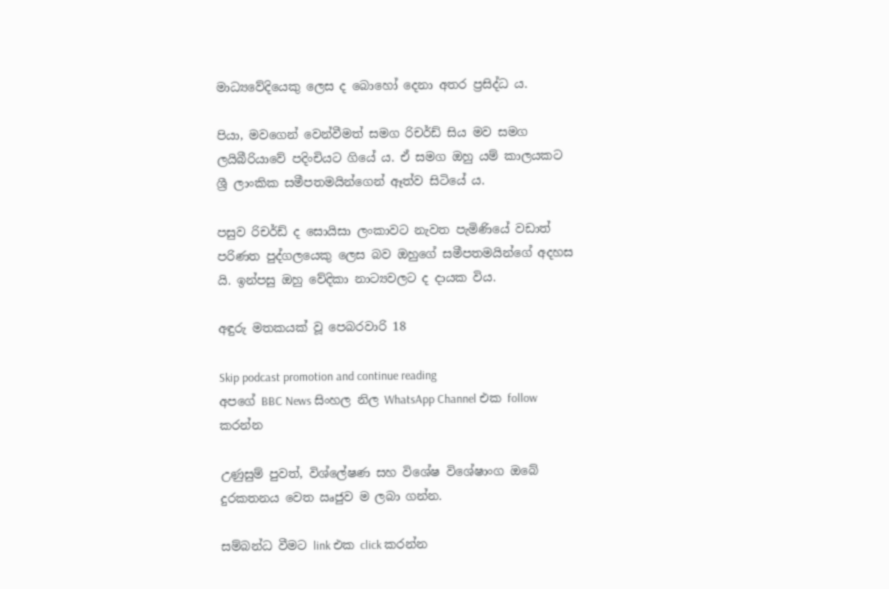මාධ්‍යවේදියෙකු ලෙස ද බොහෝ දෙනා අතර ප්‍රසිද්ධ ය.

පියා, මවගෙන් වෙන්වීමත් සමග රිචර්ඩ් සිය මව සමග ලයිබීරියාවේ පදිංචියට ගියේ ය. ඒ සමග ඔහු යම් කාලයකට ශ්‍රී ලාංකික සමීපතමයින්ගෙන් ඈත්ව සිටියේ ය.

පසුව රිචර්ඩ් ද සොයිසා ලංකාවට නැවත පැමිණියේ වඩාත් පරිණත පුද්ගලයෙකු ලෙස බව ඔහුගේ සමීපතමයින්ගේ අදහස යි. ඉන්පසු ඔහු වේදිකා නාට්‍යවලට ද දායක විය.

අඳුරු මතකයක් වූ පෙබරවාරි 18

Skip podcast promotion and continue reading
අපගේ BBC News සිංහල නිල WhatsApp Channel එක follow කරන්න

උණුසුම් පුවත්, විශ්ලේෂණ සහ විශේෂ විශේෂාංග ඔබේ දුරකතනය වෙත ඍජුව ම ලබා ගන්න.

සම්බන්ධ වීමට link එක click කරන්න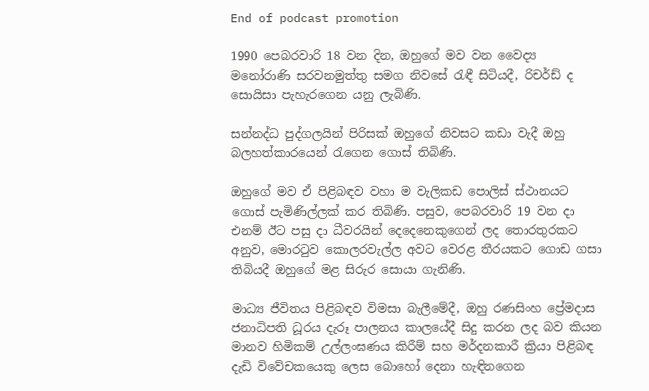End of podcast promotion

1990 පෙබරවාරි 18 වන දින, ඔහුගේ මව වන වෛද්‍ය මනෝරාණි සරවනමුත්තු සමග නිවසේ රැඳී සිටියදී, රිචර්ඩ් ද සොයිසා පැහැරගෙන යනු ලැබිණි.

සන්නද්ධ පුද්ගලයින් පිරිසක් ඔහුගේ නිවසට කඩා වැදී ඔහු බලහත්කාරයෙන් රැගෙන ගොස් තිබිණි.

ඔහුගේ මව ඒ පිළිබඳව වහා ම වැලිකඩ පොලිස් ස්ථානයට ගොස් පැමිණිල්ලක් කර තිබිණි. පසුව, පෙබරවාරි 19 වන දා එනම් ඊට පසු දා ධීවරයින් දෙදෙනෙකුගෙන් ලද තොරතුරකට අනුව, මොරටුව කොලරවැල්ල අවට වෙරළ තීරයකට ගොඩ ගසා තිබියදී ඔහුගේ මළ සිරුර සොයා ගැනිණි.

මාධ්‍ය ජීවිතය පිළිබඳව විමසා බැලීමේදී, ඔහු රණසිංහ ප්‍රේමදාස ජනාධිපති ධූරය දැරූ පාලනය කාලයේදී සිදු කරන ලද බව කියන මානව හිමිකම් උල්ලංඝණය කිරීම් සහ මර්දනකාරී ක්‍රියා පිළිබඳ දැඩි විවේචකයෙකු ලෙස බොහෝ දෙනා හැඳිනගෙන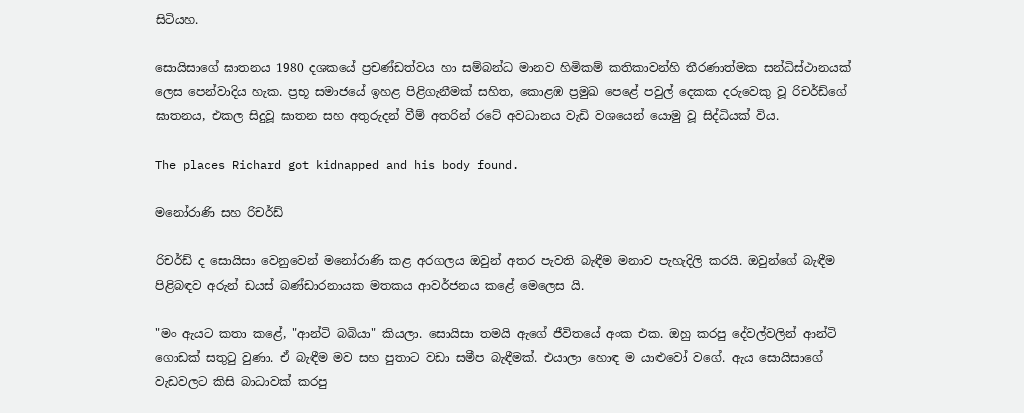සිටියහ.

සොයිසාගේ ඝාතනය 1980 දශකයේ ප්‍රචණ්ඩත්වය හා සම්බන්ධ මානව හිමිකම් කතිකාවන්හි තීරණාත්මක සන්ධිස්ථානයක් ලෙස පෙන්වාදිය හැක. ප්‍රභූ සමාජයේ ඉහළ පිළිගැනීමක් සහිත, කොළඹ ප්‍රමුඛ පෙළේ පවුල් දෙකක දරුවෙකු වූ රිචර්ඩ්ගේ ඝාතනය, එකල සිදුවූ ඝාතන සහ අතුරුදන් වීම් අතරින් රටේ අවධානය වැඩි වශයෙන් යොමු වූ සිද්ධියක් විය.

The places Richard got kidnapped and his body found.

මනෝරාණි සහ රිචර්ඩ්

රිචර්ඩ් ද සොයිසා වෙනුවෙන් මනෝරාණි කළ අරගලය ඔවුන් අතර පැවති බැඳීම මනාව පැහැදිලි කරයි. ඔවුන්ගේ බැඳීම පිළිබඳව අරුන් ඩයස් බණ්ඩාරනායක මතකය ආවර්ජනය කළේ මෙලෙස යි.

"මං ඇයට කතා කළේ, "ආන්ටි බබියා" කියලා. සොයිසා තමයි ඇගේ ජීවිතයේ අංක එක. ඔහු කරපු දේවල්වලින් ආන්ටි ගොඩක් සතුටු වුණා. ඒ බැඳීම මව සහ පුතාට වඩා සමීප බැඳීමක්. එයාලා හොඳ ම යාළුවෝ වගේ. ඇය සොයිසාගේ වැඩවලට කිසි බාධාවක් කරපු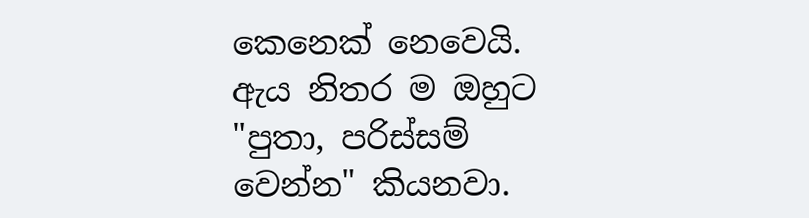කෙනෙක් නෙවෙයි. ඇය නිතර ම ඔහුට "පුතා, පරිස්සම් වෙන්න" කියනවා.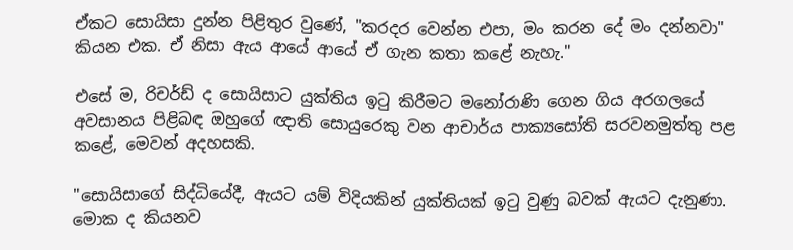ඒකට සොයිසා දුන්න පිළිතුර වුණේ, "කරදර වෙන්න එපා, මං කරන දේ මං දන්නවා" කියන එක. ඒ නිසා ඇය ආයේ ආයේ ඒ ගැන කතා කළේ නැහැ."

එසේ ම, රිචර්ඩ් ද සොයිසාට යුක්තිය ඉටු කිරීමට මනෝරාණි ගෙන ගිය අරගලයේ අවසානය පිළිබඳ ඔහුගේ ඥාති සොයුරෙකු වන ආචාර්ය පාක්‍යසෝති සරවනමුත්තු පළ කළේ, මෙවන් අදහසකි.

"සොයිසාගේ සිද්ධියේදී, ඇයට යම් විදියකින් යුක්තියක් ඉටු වුණු බවක් ඇයට දැනුණා. මොක ද කියනව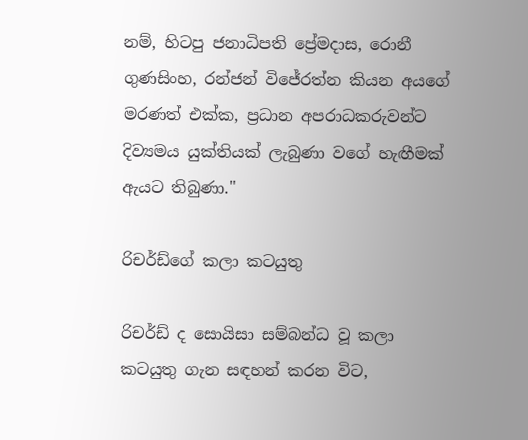නම්, හිටපු ජනාධිපති ප්‍රේමදාස, රොනී ගුණසිංහ, රන්ජන් විජේරත්න කියන අයගේ මරණත් එක්ක, ප්‍රධාන අපරාධකරුවන්ට දිව්‍යමය යුක්තියක් ලැබුණා වගේ හැඟීමක් ඇයට තිබුණා."

රිචර්ඩ්ගේ කලා කටයුතු

රිචර්ඩ් ද සොයිසා සම්බන්ධ වූ කලා කටයුතු ගැන සඳහන් කරන විට,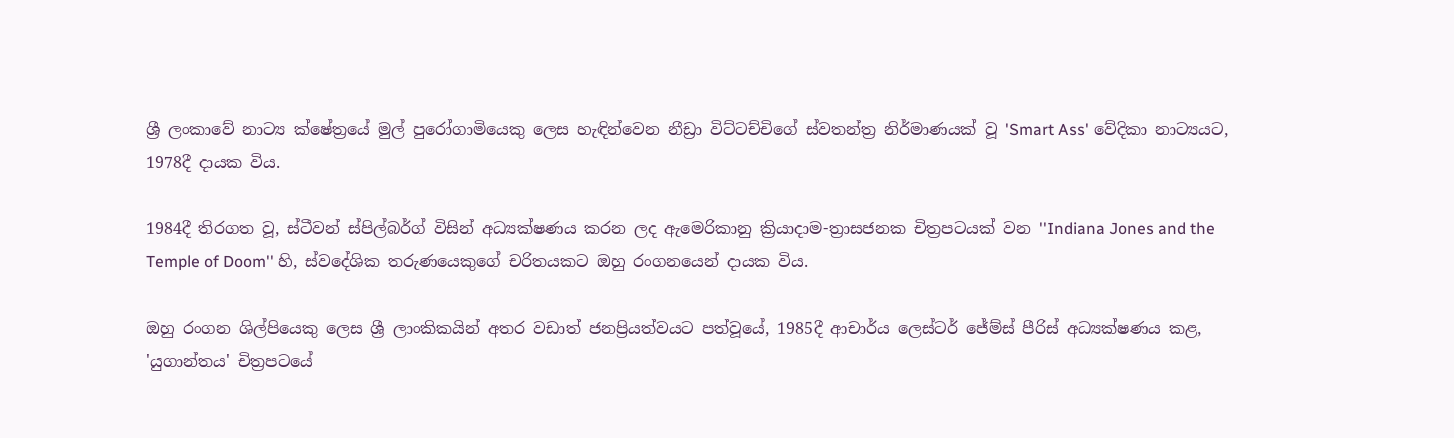ශ්‍රී ලංකාවේ නාට්‍ය ක්ෂේත්‍රයේ මුල් පුරෝගාමියෙකු ලෙස හැඳින්වෙන නීඩ්‍රා විට්ටච්චිගේ ස්වතන්ත්‍ර නිර්මාණයක් වූ 'Smart Ass' වේදිකා නාට්‍යයට, 1978දී දායක විය.

1984දී තිරගත වූ, ස්ටීවන් ස්පිල්බර්ග් විසින් අධ්‍යක්ෂණය කරන ලද ඇමෙරිකානු ක්‍රියාදාම-ත්‍රාසජනක චිත්‍රපටයක් වන ''Indiana Jones and the Temple of Doom'' හි, ස්වදේශික තරුණයෙකුගේ චරිතයකට ඔහු රංගනයෙන් දායක විය.

ඔහු රංගන ශිල්පියෙකු ලෙස ශ්‍රී ලාංකිකයින් අතර වඩාත් ජනප්‍රියත්වයට පත්වූයේ, 1985දී ආචාර්ය ලෙස්ටර් ජේම්ස් පීරිස් අධ්‍යක්ෂණය කළ, 'යුගාන්තය' චිත්‍රපටයේ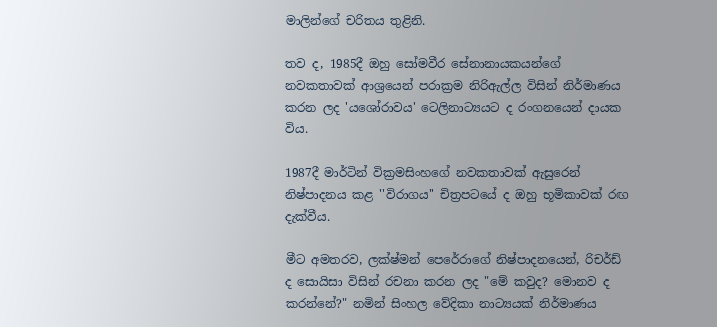මාලින්ගේ චරිතය තුළිනි.

තව ද, 1985දී ඔහු සෝමවීර සේනානායකයන්ගේ නවකතාවක් ආශ්‍රයෙන් පරාක්‍රම නිරිඇල්ල විසින් නිර්මාණය කරන ලද 'යශෝරාවය' ටෙලිනාට්‍යයට ද රංගනයෙන් දායක විය.

1987දී මාර්ටින් වික්‍රමසිංහගේ නවකතාවක් ඇසුරෙන් නිෂ්පාදනය කළ ''විරාගය'' චිත්‍රපටයේ ද ඔහු භූමිකාවක් රඟ දැක්වීය.

මීට අමතරව, ලක්ෂ්මන් පෙරේරාගේ නිෂ්පාදනයෙන්, රිචර්ඩ් ද සොයිසා විසින් රචනා කරන ලද "මේ කවුද? මොනව ද කරන්නේ?" නමින් සිංහල වේදිකා නාට්‍යයක් නිර්මාණය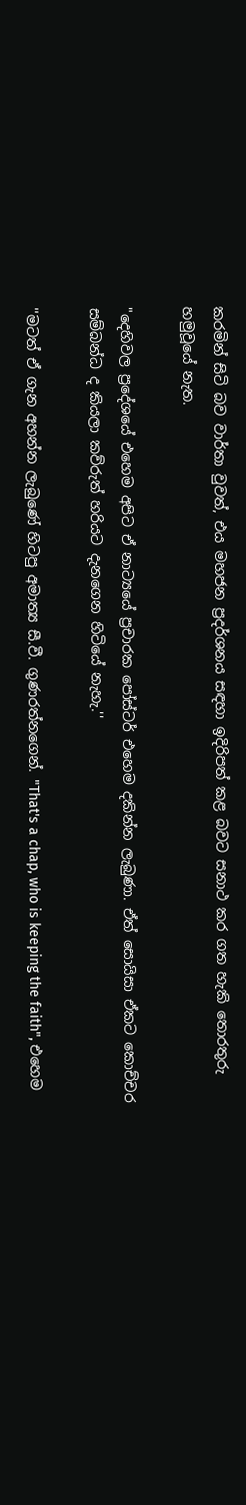කරමින් සිටි බව වාර්තා වුවත්, එය මහජන ප්‍රදර්ශනය සඳහා ඉදිරිපත් කළ බවට සනාථ කර ගත හැකි තොරතුරු හමුවූයේ නැත.

"දෙහිවල ප්‍රදේශයේ එහෙම අපිට ඒ නාට්‍යයේ ප්‍රචාරක පෝස්ටර් එහෙම දකින්න ලැබුණා. ඒත් සොයිසා ඒකට කොච්චර සම්බන්ධ ද කියලා කව්රුත් හරියට දැනගෙන හිටියේ නැහැ.''

''මටත් ඒ ගැන අහන්න ලැබුණේ හිටපු අමාත්‍ය සී.වී. ගුණරත්නගෙන්. "That's a chap, who is keeping the faith", එහෙම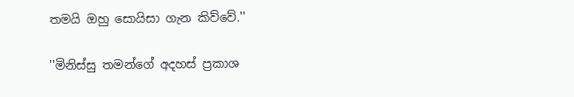තමයි ඔහු සොයිසා ගැන කිව්වේ.''

''මිනිස්සු තමන්ගේ අදහස් ප්‍රකාශ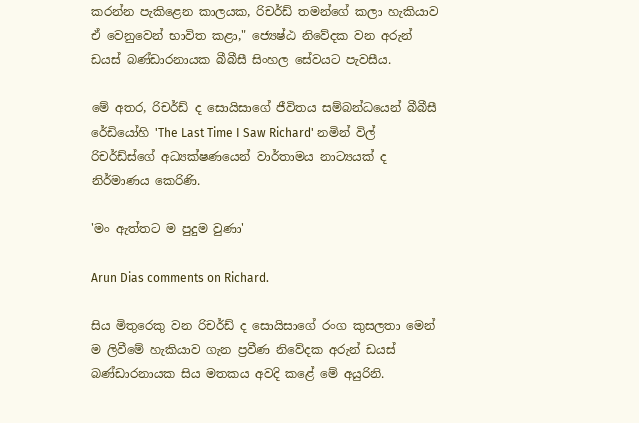කරන්න පැකිළෙන කාලයක, රිචර්ඩ් තමන්ගේ කලා හැකියාව ඒ වෙනුවෙන් භාවිත කළා," ජ්‍යෙෂ්ඨ නිවේදක වන අරුන් ඩයස් බණ්ඩාරනායක බීබීසී සිංහල සේවයට පැවසීය.

මේ අතර, රිචර්ඩ් ද සොයිසාගේ ජීවිතය සම්බන්ධයෙන් බීබීසී රේඩියෝහි 'The Last Time I Saw Richard' නමින් විල් රිචර්ඩ්ස්ගේ අධ්‍යක්ෂණයෙන් වාර්තාමය නාට්‍යයක් ද නිර්මාණය කෙරිණි.

'මං ඇත්තට ම පුදුම වුණා'

Arun Dias comments on Richard.

සිය මිතුරෙකු වන රිචර්ඩ් ද සොයිසාගේ රංග කුසලතා මෙන් ම ලිවීමේ හැකියාව ගැන ප්‍රවීණ නිවේදක අරුන් ඩයස් බණ්ඩාරනායක සිය මතකය අවදි කළේ මේ අයුරිනි.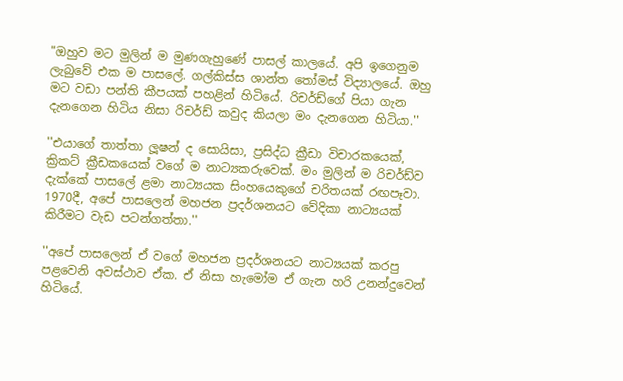"ඔහුව මට මුලින් ම මුණගැහුණේ පාසල් කාලයේ. අපි ඉගෙනුම ලැබුවේ එක ම පාසලේ. ගල්කිස්ස ශාන්ත තෝමස් විද්‍යාලයේ. ඔහු මට වඩා පන්ති කීපයක් පහළින් හිටියේ. රිචර්ඩ්ගේ පියා ගැන දැනගෙන හිටිය නිසා රිචර්ඩ් කවුද කියලා මං දැනගෙන හිටියා.''

''එයාගේ තාත්තා ලූෂන් ද සොයිසා, ප්‍රසිද්ධ ක්‍රීඩා විචාරකයෙක්, ක්‍රිකට් ක්‍රීඩකයෙක් වගේ ම නාට්‍යකරුවෙක්. මං මුලින් ම රිචර්ඩ්ව දැක්කේ පාසලේ ළමා නාට්‍යයක සිංහයෙකුගේ චරිතයක් රඟපෑවා. 1970දී, අපේ පාසලෙන් මහජන ප්‍රදර්ශනයට වේදිකා නාට්‍යයක් කිරීමට වැඩ පටන්ගත්තා.''

''අපේ පාසලෙන් ඒ වගේ මහජන ප්‍රදර්ශනයට නාට්‍යයක් කරපු පළවෙනි අවස්ථාව ඒක. ඒ නිසා හැමෝම ඒ ගැන හරි උනන්දුවෙන් හිටියේ.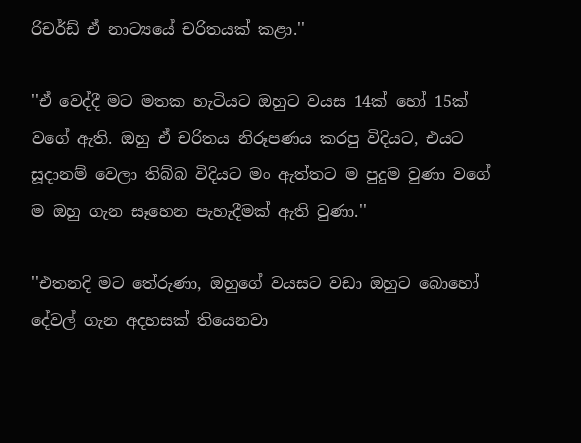රිචර්ඩ් ඒ නාට්‍යයේ චරිතයක් කළා.''

''ඒ වෙද්දී මට මතක හැටියට ඔහුට වයස 14ක් හෝ 15ක් වගේ ඇති. ඔහු ඒ චරිතය නිරූපණය කරපු විදියට, එයට සූදානම් වෙලා තිබ්බ විදියට මං ඇත්තට ම පුදුම වුණා වගේ ම ඔහු ගැන සෑහෙන පැහැදීමක් ඇති වුණා.''

''එතනදි මට තේරුණා, ඔහුගේ වයසට වඩා ඔහුට බොහෝ දේවල් ගැන අදහසක් තියෙනවා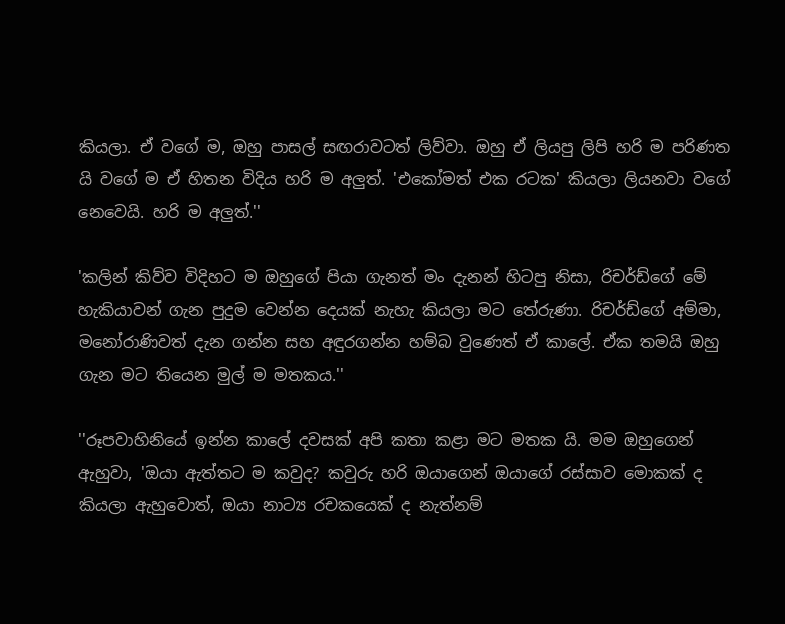කියලා. ඒ වගේ ම, ඔහු පාසල් සඟරාවටත් ලිව්වා. ඔහු ඒ ලියපු ලිපි හරි ම පරිණත යි වගේ ම ඒ හිතන විදිය හරි ම අලුත්. 'එකෝමත් එක රටක' කියලා ලියනවා වගේ නෙවෙයි. හරි ම අලුත්.''

'කලින් කිව්ව විදිහට ම ඔහුගේ පියා ගැනත් මං දැනන් හිටපු නිසා, රිචර්ඩ්ගේ මේ හැකියාවන් ගැන පුදුම වෙන්න දෙයක් නැහැ කියලා මට තේරුණා. රිචර්ඩ්ගේ අම්මා, මනෝරාණිවත් දැන ගන්න සහ අඳුරගන්න හම්බ වුණෙත් ඒ කාලේ. ඒක තමයි ඔහු ගැන මට තියෙන මුල් ම මතකය.''

''රූපවාහිනියේ ඉන්න කාලේ දවසක් අපි කතා කළා මට මතක යි. මම ඔහුගෙන් ඇහුවා, 'ඔයා ඇත්තට ම කවුද? කවුරු හරි ඔයාගෙන් ඔයාගේ රස්සාව මොකක් ද කියලා ඇහුවොත්, ඔයා නාට්‍ය රචකයෙක් ද නැත්නම්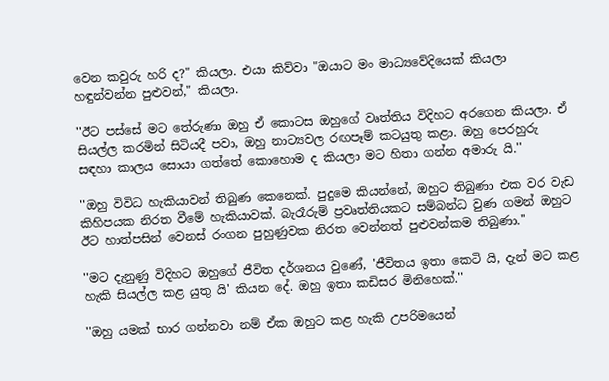වෙන කවුරු හරි ද?" කියලා. එයා කිව්වා "ඔයාට මං මාධ්‍යවේදියෙක් කියලා හඳුන්වන්න පුළුවන්," කියලා.

''ඊට පස්සේ මට තේරුණා ඔහු ඒ කොටස ඔහුගේ වෘත්තිය විදිහට අරගෙන කියලා. ඒ සියල්ල කරමින් සිටියදී පවා, ඔහු නාට්‍යවල රඟපෑම් කටයුතු කළා. ඔහු පෙරහුරු සඳහා කාලය සොයා ගත්තේ කොහොම ද කියලා මට හිතා ගන්න අමාරු යි.''

''ඔහු විවිධ හැකියාවන් තිබුණ කෙනෙක්. පුදුමෙ කියන්නේ, ඔහුට තිබුණා එක වර වැඩ කිහිපයක නිරත වීමේ හැකියාවක්. බැරෑරුම් ප්‍රවෘත්තියකට සම්බන්ධ වුණ ගමන් ඔහුට ඊට හාත්පසින් වෙනස් රංගන පුහුණුවක නිරත වෙන්නත් පුළුවන්කම තිබුණා.''

''මට දැනුණු විදිහට ඔහුගේ ජීවිත දර්ශනය වුණේ, 'ජීවිතය ඉතා කෙටි යි, දැන් මට කළ හැකි සියල්ල කළ යුතු යි' කියන දේ. ඔහු ඉතා කඩිසර මිනිහෙක්.''

''ඔහු යමක් භාර ගන්නවා නම් ඒක ඔහුට කළ හැකි උපරිමයෙන්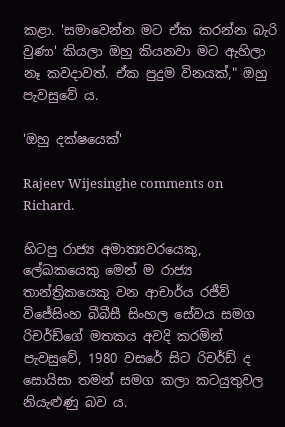කළා. 'සමාවෙන්න මට ඒක කරන්න බැරි වුණා' කියලා ඔහු කියනවා මට ඇහිලා නෑ කවදාවත්. ඒක පුදුම විනයක්," ඔහු පැවසුවේ ය.

'ඔහු දක්ෂයෙක්'

Rajeev Wijesinghe comments on Richard.

හිටපු රාජ්‍ය අමාත්‍යවරයෙකු, ලේඛකයෙකු මෙන් ම රාජ්‍ය තාන්ත්‍රිකයෙකු වන ආචාර්ය රජීව් විජේසිංහ බීබීසී සිංහල සේවය සමග රිචර්ඩ්ගේ මතකය අවදි කරමින් පැවසුවේ, 1980 වසරේ සිට රිචර්ඩ් ද සොයිසා තමන් සමග කලා කටයුතුවල නියැළුණු බව ය.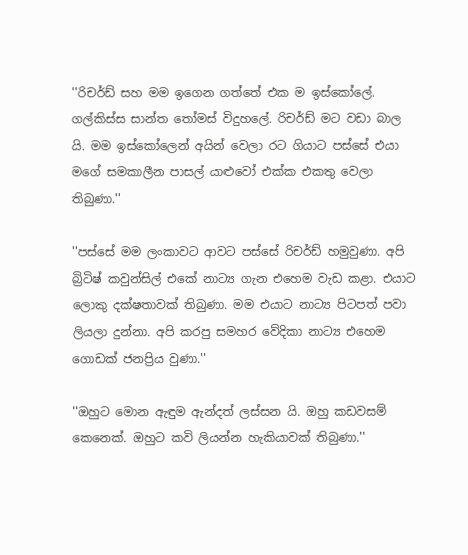''රිචර්ඩ් සහ මම ඉගෙන ගත්තේ එක ම ඉස්කෝලේ. ගල්කිස්ස සාන්ත තෝමස් විදුහලේ. රිචර්ඩ් මට වඩා බාල යි. මම ඉස්කෝලෙන් අයින් වෙලා රට ගියාට පස්සේ එයා මගේ සමකාලීන පාසල් යාළුවෝ එක්ක එකතු වෙලා තිබුණා.''

''පස්සේ මම ලංකාවට ආවට පස්සේ රිචර්ඩ් හමුවුණා. අපි බ්‍රිටිෂ් කවුන්සිල් එකේ නාට්‍ය ගැන එහෙම වැඩ කළා. එයාට ලොකු දක්ෂතාවක් තිබුණා. මම එයාට නාට්‍ය පිටපත් පවා ලියලා දුන්නා. අපි කරපු සමහර වේදිකා නාට්‍ය එහෙම ගොඩක් ජනප්‍රිය වුණා.''

''ඔහුට මොන ඇඳුම ඇන්දත් ලස්සන යි. ඔහු කඩවසම් කෙනෙක්. ඔහුට කවි ලියන්න හැකියාවක් තිබුණා.''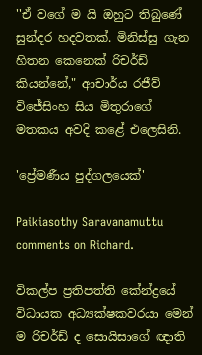''ඒ වගේ ම යි ඔහුට තිබුණේ සුන්දර හදවතක්. මිනිස්සු ගැන හිතන කෙනෙක් රිචර්ඩ් කියන්නේ," ආචාර්ය රජීව් විජේසිංහ සිය මිතුරාගේ මතකය අවදි කළේ එලෙසිනි.

'ප්‍රේමණීය පුද්ගලයෙක්'

Paikiasothy Saravanamuttu comments on Richard.

විකල්ප ප්‍රතිපත්ති කේන්ද්‍රයේ විධායක අධ්‍යක්ෂකවරයා මෙන් ම රිචර්ඩ් ද සොයිසාගේ ඥාති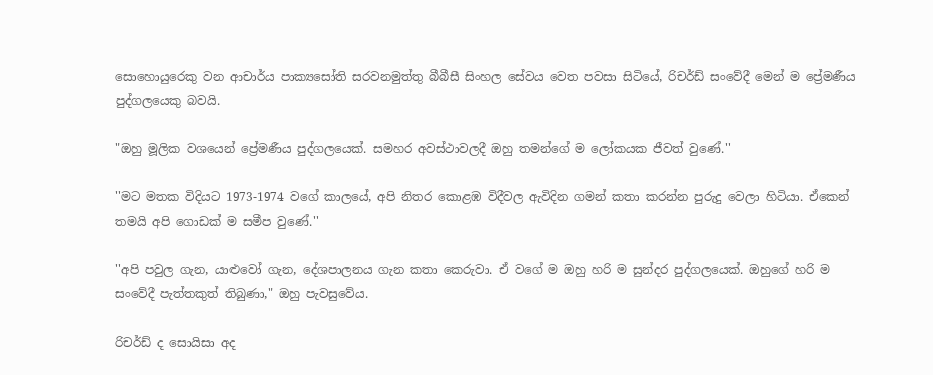සොහොයුරෙකු වන ආචාර්ය පාක්‍යසෝති සරවනමුත්තු බීබීසී සිංහල සේවය වෙත පවසා සිටියේ, රිචර්ඩ් සංවේදී මෙන් ම ප්‍රේමණීය පුද්ගලයෙකු බවයි.

"ඔහු මූලික වශයෙන් ප්‍රේමණීය පුද්ගලයෙක්. සමහර අවස්ථාවලදී ඔහු තමන්ගේ ම ලෝකයක ජීවත් වුණේ.''

''මට මතක විදියට 1973-1974 වගේ කාලයේ, අපි නිතර කොළඹ විදීවල ඇවිදින ගමන් කතා කරන්න පුරුදු වෙලා හිටියා. ඒකෙන් තමයි අපි ගොඩක් ම සමීප වුණේ.''

''අපි පවුල ගැන, යාළුවෝ ගැන, දේශපාලනය ගැන කතා කෙරුවා. ඒ වගේ ම ඔහු හරි ම සුන්දර පුද්ගලයෙක්. ඔහුගේ හරි ම සංවේදී පැත්තකුත් තිබුණා," ඔහු පැවසුවේය.

රිචර්ඩ් ද සොයිසා අද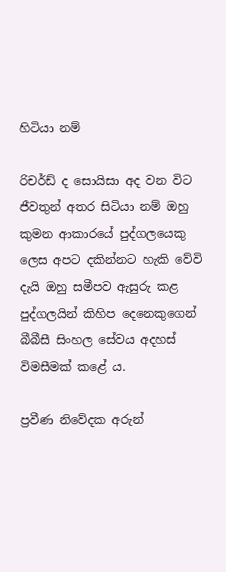හිටියා නම්

රිචර්ඩ් ද සොයිසා අද වන විට ජීවතුන් අතර සිටියා නම් ඔහු කුමන ආකාරයේ පුද්ගලයෙකු ලෙස අපට දකින්නට හැකි වේවි දැයි ඔහු සමීපව ඇසුරු කළ පුද්ගලයින් කිහිප දෙනෙකුගෙන් බීබීසී සිංහල සේවය අදහස් විමසීමක් කළේ ය.

ප්‍රවීණ නිවේදක අරුන්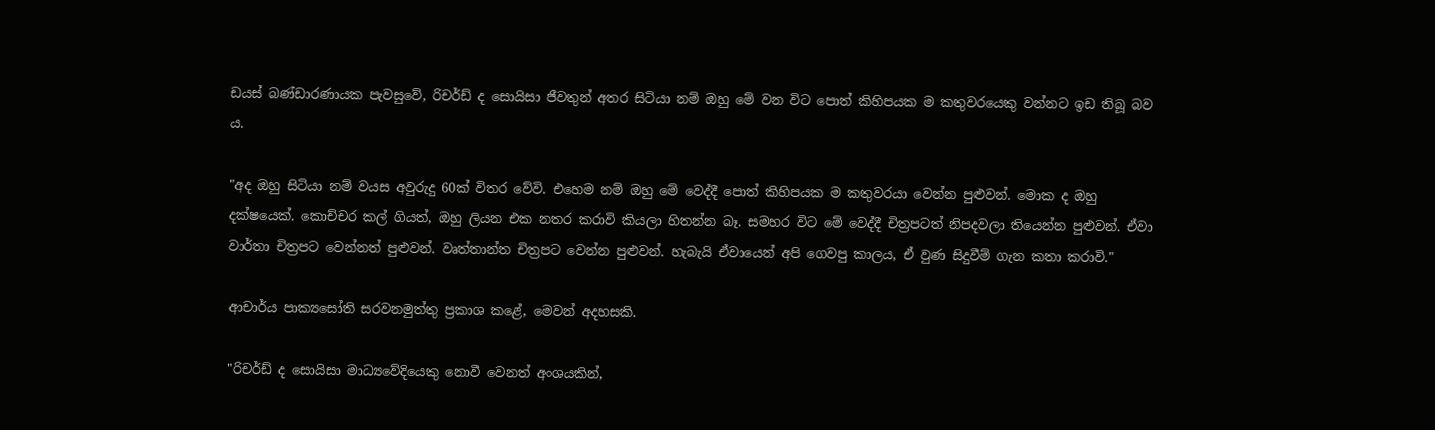ඩයස් බණ්ඩාරණායක පැවසුවේ, රිචර්ඩ් ද සොයිසා ජීවතුන් අතර සිටියා නම් ඔහු මේ වන විට පොත් කිහිපයක ම කතුවරයෙකු වන්නට ඉඩ තිබූ බව ය.

"අද ඔහු සිටියා නම් වයස අවුරුදු 60ක් විතර වේවි. එහෙම නම් ඔහු මේ වෙද්දී පොත් කිහිපයක ම කතුවරයා වෙන්න පුළුවන්. මොක ද ඔහු දක්ෂයෙක්. කොච්චර කල් ගියත්, ඔහු ලියන එක නතර කරාවි කියලා හිතන්න බෑ. සමහර විට මේ වෙද්දී චිත්‍රපටත් නිපදවලා තියෙන්න පුළුවන්. ඒවා වාර්තා චිත්‍රපට වෙන්නත් පුළුවන්. වෘත්තාන්ත චිත්‍රපට වෙන්න පුළුවන්. හැබැයි ඒවායෙන් අපි ගෙවපු කාලය, ඒ වුණ සිදුවීම් ගැන කතා කරාවි."

ආචාර්ය පාක්‍යසෝති සරවනමුත්තු ප්‍රකාශ කළේ, මෙවන් අදහසකි.

"රිචර්ඩ් ද සොයිසා මාධ්‍යවේදියෙකු නොවී වෙනත් අංශයකින්,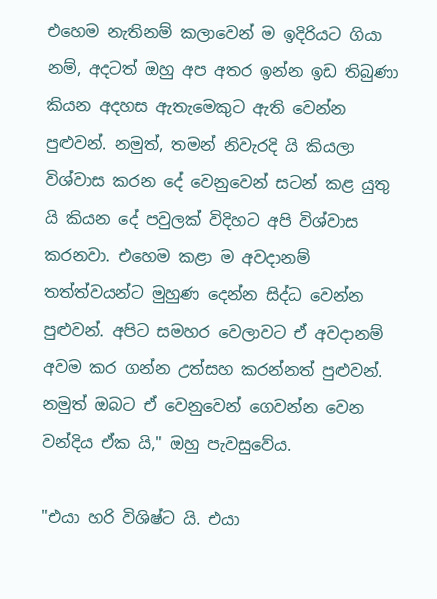එහෙම නැතිනම් කලාවෙන් ම ඉදිරියට ගියා නම්, අදටත් ඔහු අප අතර ඉන්න ඉඩ තිබුණා කියන අදහස ඇතැමෙකුට ඇති වෙන්න පුළුවන්. නමුත්, තමන් නිවැරදි යි කියලා විශ්වාස කරන දේ වෙනුවෙන් සටන් කළ යුතු යි කියන දේ පවුලක් විදිහට අපි විශ්වාස කරනවා. එහෙම කළා ම අවදානම් තත්ත්වයන්ට මුහුණ දෙන්න සිද්ධ වෙන්න පුළුවන්. අපිට සමහර වෙලාවට ඒ අවදානම් අවම කර ගන්න උත්සහ කරන්නත් පුළුවන්. නමුත් ඔබට ඒ වෙනුවෙන් ගෙවන්න වෙන වන්දිය ඒක යි," ඔහු පැවසුවේය.

"එයා හරි විශිෂ්ට යි. එයා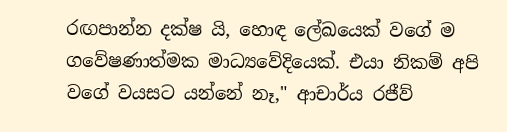රඟපාන්න දක්ෂ යි, හොඳ ලේඛයෙක් වගේ ම ගවේෂණාත්මක මාධ්‍යවේදියෙක්. එයා නිකම් අපි වගේ වයසට යන්නේ නෑ," ආචාර්ය රජීව්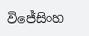විජේසිංහ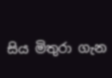සිය මිතුරා ගැන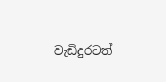වැඩිදුරටත්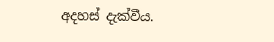අදහස් දැක්වීය.